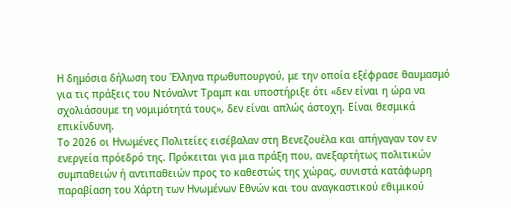Η δημόσια δήλωση του Έλληνα πρωθυπουργού, με την οποία εξέφρασε θαυμασμό για τις πράξεις του Ντόναλντ Τραμπ και υποστήριξε ότι «δεν είναι η ώρα να σχολιάσουμε τη νομιμότητά τους», δεν είναι απλώς άστοχη. Είναι θεσμικά επικίνδυνη.
Το 2026 οι Ηνωμένες Πολιτείες εισέβαλαν στη Βενεζουέλα και απήγαγαν τον εν ενεργεία πρόεδρό της. Πρόκειται για μια πράξη που, ανεξαρτήτως πολιτικών συμπαθειών ή αντιπαθειών προς το καθεστώς της χώρας, συνιστά κατάφωρη παραβίαση του Χάρτη των Ηνωμένων Εθνών και του αναγκαστικού εθιμικού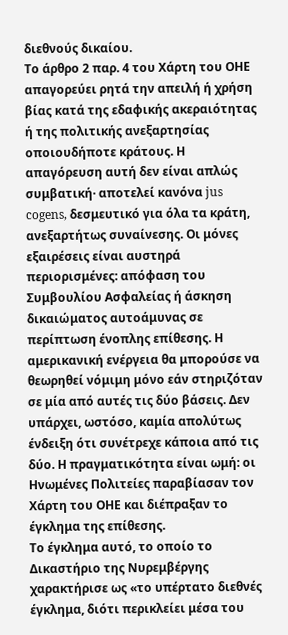διεθνούς δικαίου.
Το άρθρο 2 παρ. 4 του Χάρτη του ΟΗΕ απαγορεύει ρητά την απειλή ή χρήση βίας κατά της εδαφικής ακεραιότητας ή της πολιτικής ανεξαρτησίας οποιουδήποτε κράτους. Η απαγόρευση αυτή δεν είναι απλώς συμβατική· αποτελεί κανόνα jus cogens, δεσμευτικό για όλα τα κράτη, ανεξαρτήτως συναίνεσης. Οι μόνες εξαιρέσεις είναι αυστηρά περιορισμένες: απόφαση του Συμβουλίου Ασφαλείας ή άσκηση δικαιώματος αυτοάμυνας σε περίπτωση ένοπλης επίθεσης. Η αμερικανική ενέργεια θα μπορούσε να θεωρηθεί νόμιμη μόνο εάν στηριζόταν σε μία από αυτές τις δύο βάσεις. Δεν υπάρχει, ωστόσο, καμία απολύτως ένδειξη ότι συνέτρεχε κάποια από τις δύο. Η πραγματικότητα είναι ωμή: οι Ηνωμένες Πολιτείες παραβίασαν τον Χάρτη του ΟΗΕ και διέπραξαν το έγκλημα της επίθεσης.
Το έγκλημα αυτό, το οποίο το Δικαστήριο της Νυρεμβέργης χαρακτήρισε ως «το υπέρτατο διεθνές έγκλημα, διότι περικλείει μέσα του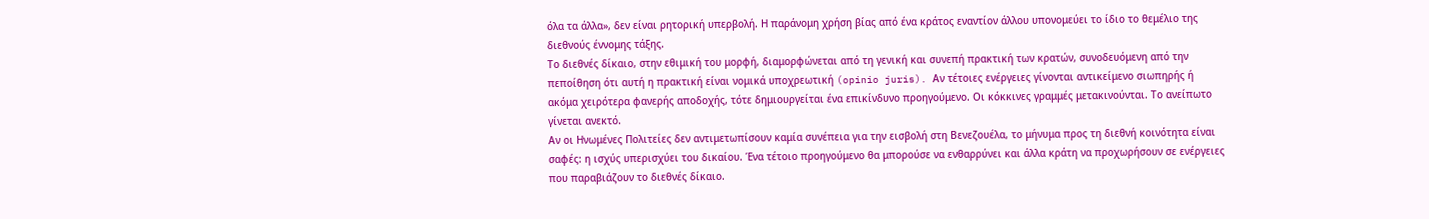όλα τα άλλα», δεν είναι ρητορική υπερβολή. Η παράνομη χρήση βίας από ένα κράτος εναντίον άλλου υπονομεύει το ίδιο το θεμέλιο της διεθνούς έννομης τάξης.
Το διεθνές δίκαιο, στην εθιμική του μορφή, διαμορφώνεται από τη γενική και συνεπή πρακτική των κρατών, συνοδευόμενη από την πεποίθηση ότι αυτή η πρακτική είναι νομικά υποχρεωτική (opinio juris). Αν τέτοιες ενέργειες γίνονται αντικείμενο σιωπηρής ή ακόμα χειρότερα φανερής αποδοχής, τότε δημιουργείται ένα επικίνδυνο προηγούμενο. Οι κόκκινες γραμμές μετακινούνται. Το ανείπωτο γίνεται ανεκτό.
Αν οι Ηνωμένες Πολιτείες δεν αντιμετωπίσουν καμία συνέπεια για την εισβολή στη Βενεζουέλα, το μήνυμα προς τη διεθνή κοινότητα είναι σαφές: η ισχύς υπερισχύει του δικαίου. Ένα τέτοιο προηγούμενο θα μπορούσε να ενθαρρύνει και άλλα κράτη να προχωρήσουν σε ενέργειες που παραβιάζουν το διεθνές δίκαιο.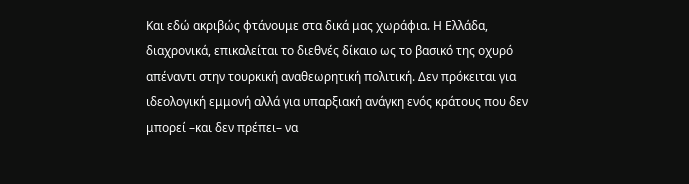Και εδώ ακριβώς φτάνουμε στα δικά μας χωράφια. Η Ελλάδα, διαχρονικά, επικαλείται το διεθνές δίκαιο ως το βασικό της οχυρό απέναντι στην τουρκική αναθεωρητική πολιτική. Δεν πρόκειται για ιδεολογική εμμονή αλλά για υπαρξιακή ανάγκη ενός κράτους που δεν μπορεί –και δεν πρέπει– να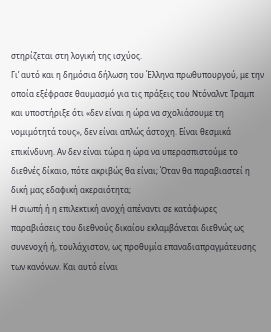στηρίζεται στη λογική της ισχύος.
Γι’ αυτό και η δημόσια δήλωση του Έλληνα πρωθυπουργού, με την οποία εξέφρασε θαυμασμό για τις πράξεις του Ντόναλντ Τραμπ και υποστήριξε ότι «δεν είναι η ώρα να σχολιάσουμε τη νομιμότητά τους», δεν είναι απλώς άστοχη. Είναι θεσμικά επικίνδυνη. Αν δεν είναι τώρα η ώρα να υπερασπιστούμε το διεθνές δίκαιο, πότε ακριβώς θα είναι; Όταν θα παραβιαστεί η δική μας εδαφική ακεραιότητα;
Η σιωπή ή η επιλεκτική ανοχή απέναντι σε κατάφωρες παραβιάσεις του διεθνούς δικαίου εκλαμβάνεται διεθνώς ως συνενοχή ή, τουλάχιστον, ως προθυμία επαναδιαπραγμάτευσης των κανόνων. Και αυτό είναι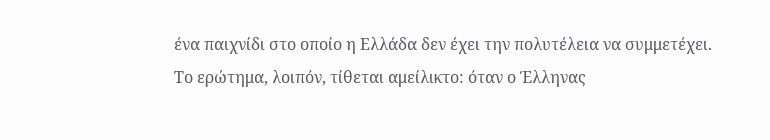ένα παιχνίδι στο οποίο η Ελλάδα δεν έχει την πολυτέλεια να συμμετέχει.
Το ερώτημα, λοιπόν, τίθεται αμείλικτο: όταν ο Έλληνας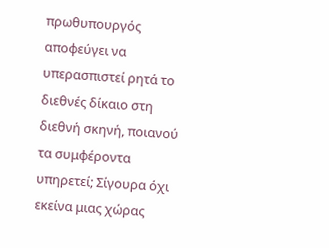πρωθυπουργός αποφεύγει να υπερασπιστεί ρητά το διεθνές δίκαιο στη διεθνή σκηνή, ποιανού τα συμφέροντα υπηρετεί; Σίγουρα όχι εκείνα μιας χώρας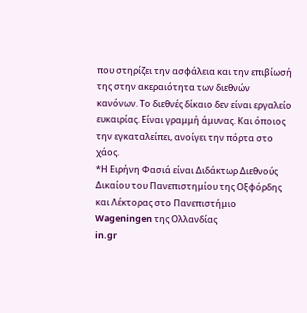που στηρίζει την ασφάλεια και την επιβίωσή της στην ακεραιότητα των διεθνών κανόνων. Το διεθνές δίκαιο δεν είναι εργαλείο ευκαιρίας. Είναι γραμμή άμυνας. Και όποιος την εγκαταλείπει, ανοίγει την πόρτα στο χάος.
*Η Ειρήνη Φασιά είναι Διδάκτωρ Διεθνούς Δικαίου του Πανεπιστημίου της Οξφόρδης και Λέκτορας στο Πανεπιστήμιο Wageningen της Ολλανδίας
in.gr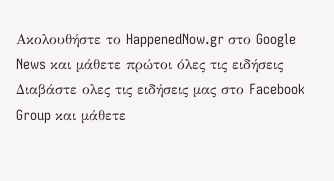Ακολουθήστε το HappenedNow.gr στο Google News και μάθετε πρώτοι όλες τις ειδήσεις
Διαβάστε ολες τις ειδήσεις μας στο Facebook Group και μάθετε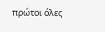πρώτοι όλες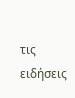τις ειδήσεις